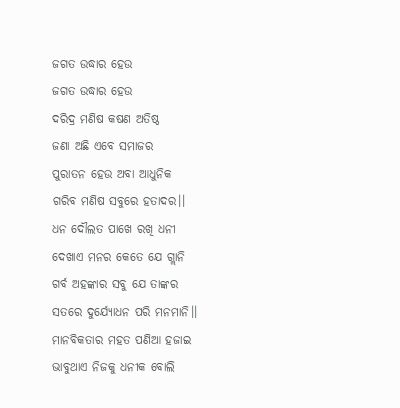ଜଗତ ଉଦ୍ଧାର ହେଉ
ଜଗତ ଉଦ୍ଧାର ହେଉ
ଦରିଦ୍ର ମଣିଷ କଷଣ ଅତିଷ୍ଠ
ଜଣା ଅଛି ଏବେ ସମାଜର
ପୁରାତନ ହେଉ ଅବା ଆଧୁନିକ
ଗରିବ ମଣିଷ ସବୁରେ ହତାଦର।।
ଧନ ଦୌଲତ ପାଖେ ରଖି ଧନୀ
ଦେଖାଏ ମନର କେତେ ଯେ ଗ୍ଲାନି
ଗର୍ବ ଅହଙ୍କାର ସବୁ ଯେ ତାଙ୍କର
ସତରେ ଦୁର୍ଯ୍ୟୋଧନ ପରି ମନମାନି।।
ମାନବିକତାର ମହତ ପଣିଆ ହଜାଇ
ଭାବୁଥାଏ ନିଜକୁ ଧନୀକ ବୋଲି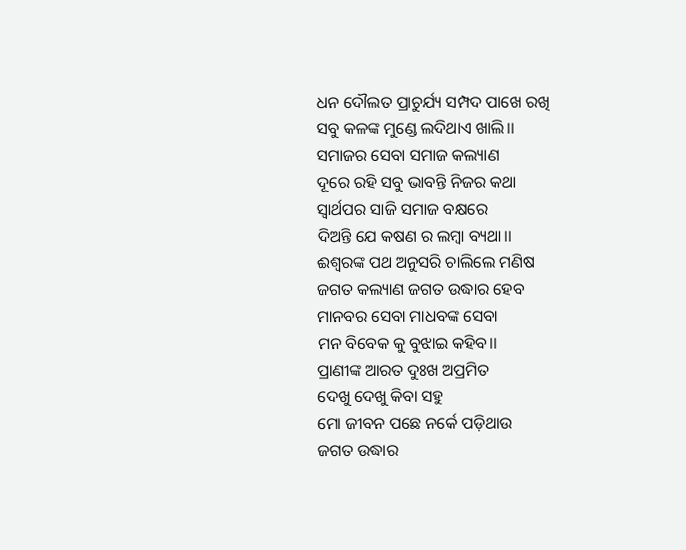ଧନ ଦୌଲତ ପ୍ରାଚୁର୍ଯ୍ୟ ସମ୍ପଦ ପାଖେ ରଖି
ସବୁ କଳଙ୍କ ମୁଣ୍ଡେ ଲଦିଥାଏ ଖାଲି।।
ସମାଜର ସେବା ସମାଜ କଲ୍ୟାଣ
ଦୂରେ ରହି ସବୁ ଭାବନ୍ତି ନିଜର କଥା
ସ୍ଵାର୍ଥପର ସାଜି ସମାଜ ବକ୍ଷରେ
ଦିଅନ୍ତି ଯେ କଷଣ ର ଲମ୍ବା ବ୍ୟଥା।।
ଈଶ୍ବରଙ୍କ ପଥ ଅନୁସରି ଚାଲିଲେ ମଣିଷ
ଜଗତ କଲ୍ୟାଣ ଜଗତ ଉଦ୍ଧାର ହେବ
ମାନବର ସେବା ମାଧବଙ୍କ ସେବା
ମନ ବିବେକ କୁ ବୁଝାଇ କହିବ।।
ପ୍ରାଣୀଙ୍କ ଆରତ ଦୁଃଖ ଅପ୍ରମିତ
ଦେଖୁ ଦେଖୁ କିବା ସହୁ
ମୋ ଜୀବନ ପଛେ ନର୍କେ ପଡ଼ିଥାଉ
ଜଗତ ଉଦ୍ଧାର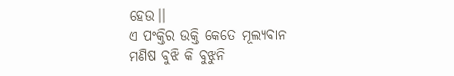ହେଉ।।
ଏ ପଂକ୍ତିର ଉକ୍ତି କେତେ ମୂଲ୍ୟବାନ
ମଣିଷ ବୁଝି କି ବୁଝୁନି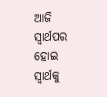ଆଜି
ସ୍ଵାର୍ଥପର ହୋଇ ସ୍ୱାର୍ଥକୁ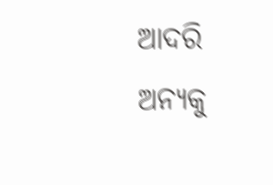ଆଦରି
ଅନ୍ୟକୁ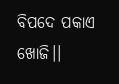ବିପଦେ ପକାଏ ଖୋଜି।।